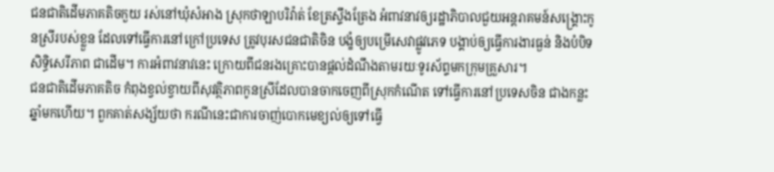ជនជាតិដើមភាគតិចកួយ រស់នៅឃុំសំអាង ស្រុកថាឡាបរិវ៉ាត់ ខែត្រស្ទឹងត្រែង អំពាវនាវឲ្យរដ្ឋាភិបាលជួយអន្តរាគមន៍សង្គ្រោះកូនស្រីរបស់ខ្លួន ដែលទៅធ្វើការនៅក្រៅប្រទេស ត្រូវបុរសជនជាតិចិន បង្ខំឲ្យបម្រើសេវាផ្លូវភេទ បង្គាប់ឲ្យធ្វើការងារធ្ងន់ និងបំបិទសិទ្ធិសេរីភាព ជាដើម។ ការអំពាវនាវនេះ ក្រោយពីជនរងគ្រោះបានផ្តល់ដំណឹងតាមរយៈទូរស័ព្ទមកក្រុមគ្រួសារ។
ជនជាតិដើមភាគតិច កំពុងខ្វល់ខ្វាយពីសុវត្ថិភាពកូនស្រីដែលបានចាកចេញពីស្រុកកំណើត ទៅធ្វើការនៅប្រទេសចិន ជាងកន្លះឆ្នាំមកហើយ។ ពួកគាត់សង្ស័យថា ករណីនេះជាការចាញ់បោកមេខ្យល់ឲ្យទៅធ្វើ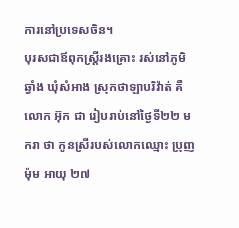ការនៅប្រទេសចិន។
បុរសជាឪពុកស្ត្រីរងគ្រោះ រស់នៅភូមិឆ្វាំង ឃុំសំអាង ស្រុកថាឡាបរិវ៉ាត់ គឺលោក អ៊ុក ជា រៀបរាប់នៅថ្ងៃទី២២ មករា ថា កូនស្រីរបស់លោកឈ្មោះ ប្រុញ ម៉ុម អាយុ ២៧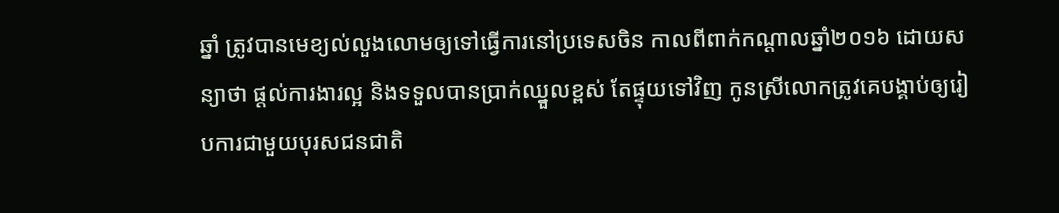ឆ្នាំ ត្រូវបានមេខ្យល់លួងលោមឲ្យទៅធ្វើការនៅប្រទេសចិន កាលពីពាក់កណ្ដាលឆ្នាំ២០១៦ ដោយសន្យាថា ផ្តល់ការងារល្អ និងទទួលបានប្រាក់ឈ្នួលខ្ពស់ តែផ្ទុយទៅវិញ កូនស្រីលោកត្រូវគេបង្គាប់ឲ្យរៀបការជាមួយបុរសជនជាតិ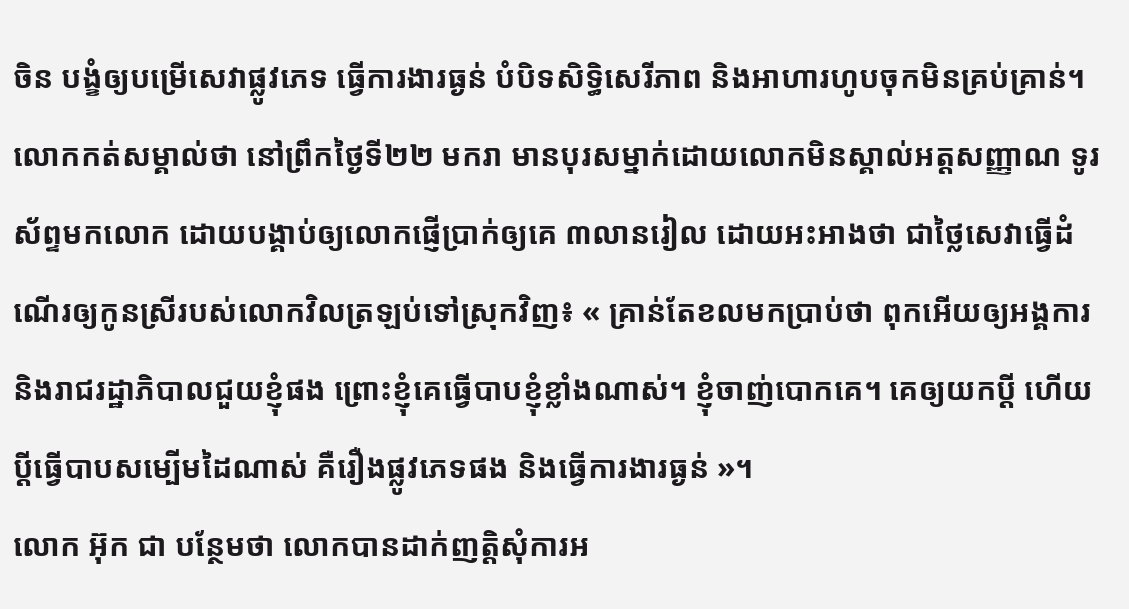ចិន បង្ខំឲ្យបម្រើសេវាផ្លូវភេទ ធ្វើការងារធ្ងន់ បំបិទសិទ្ធិសេរីភាព និងអាហារហូបចុកមិនគ្រប់គ្រាន់។
លោកកត់សម្គាល់ថា នៅព្រឹកថ្ងៃទី២២ មករា មានបុរសម្នាក់ដោយលោកមិនស្គាល់អត្តសញ្ញាណ ទូរស័ព្ទមកលោក ដោយបង្គាប់ឲ្យលោកផ្ញើប្រាក់ឲ្យគេ ៣លានរៀល ដោយអះអាងថា ជាថ្លៃសេវាធ្វើដំណើរឲ្យកូនស្រីរបស់លោកវិលត្រឡប់ទៅស្រុកវិញ៖ « គ្រាន់តែខលមកប្រាប់ថា ពុកអើយឲ្យអង្គការ និងរាជរដ្ឋាភិបាលជួយខ្ញុំផង ព្រោះខ្ញុំគេធ្វើបាបខ្ញុំខ្លាំងណាស់។ ខ្ញុំចាញ់បោកគេ។ គេឲ្យយកប្ដី ហើយប្ដីធ្វើបាបសម្បើមដៃណាស់ គឺរឿងផ្លូវភេទផង និងធ្វើការងារធ្ងន់ »។
លោក អ៊ុក ជា បន្ថែមថា លោកបានដាក់ញត្តិសុំការអ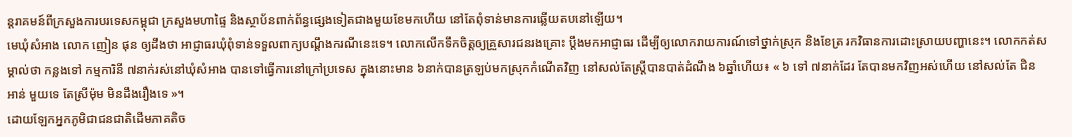ន្តរាគមន៍ពីក្រសួងការបរទេសកម្ពុជា ក្រសួងមហាផ្ទៃ និងស្ថាប័នពាក់ព័ន្ធផ្សេងទៀតជាងមួយខែមកហើយ នៅតែពុំទាន់មានការឆ្លើយតបនៅឡើយ។
មេឃុំសំអាង លោក ញៀន ផុន ឲ្យដឹងថា អាជ្ញាធរឃុំពុំទាន់ទទួលពាក្យបណ្ដឹងករណីនេះទេ។ លោកលើកទឹកចិត្តឲ្យគ្រួសារជនរងគ្រោះ ប្ដឹងមកអាជ្ញាធរ ដើម្បីឲ្យលោករាយការណ៍ទៅថ្នាក់ស្រុក និងខែត្រ រកវិធានការដោះស្រាយបញ្ហានេះ។ លោកកត់សម្គាល់ថា កន្លងទៅ កម្មការិនី ៧នាក់រស់នៅឃុំសំអាង បានទៅធ្វើការនៅក្រៅប្រទេស ក្នុងនោះមាន ៦នាក់បានត្រឡប់មកស្រុកកំណើតវិញ នៅសល់តែស្ត្រីបានបាត់ដំណឹង ៦ឆ្នាំហើយ៖ « ៦ ទៅ ៧នាក់ដែរ តែបានមកវិញអស់ហើយ នៅសល់តែ ជិន អាន់ មួយទេ តែស្រីម៉ុម មិនដឹងរឿងទេ »។
ដោយឡែកអ្នកភូមិជាជនជាតិដើមភាគតិច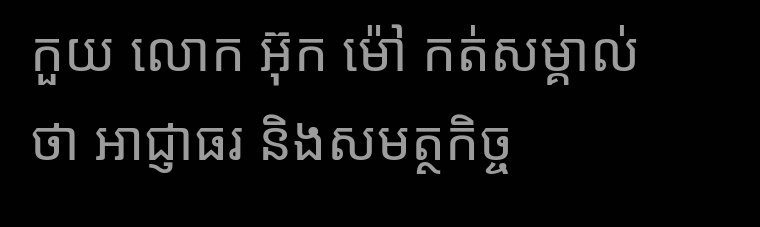កួយ លោក អ៊ុក ម៉ៅ កត់សម្គាល់ថា អាជ្ញាធរ និងសមត្ថកិច្ច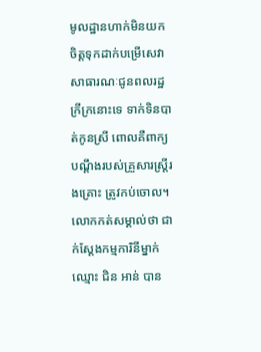មូលដ្ឋានហាក់មិនយកចិត្តទុកដាក់បម្រើសេវាសាធារណៈជូនពលរដ្ឋក្រីក្រនោះទេ ទាក់ទិនបាត់កូនស្រី ពោលគឺពាក្យបណ្ដឹងរបស់គ្រួសារស្ត្រីរងគ្រោះ ត្រូវកប់ចោល។
លោកកត់សម្គាល់ថា ជាក់ស្តែងកម្មការិនីម្នាក់ឈ្មោះ ជិន អាន់ បាន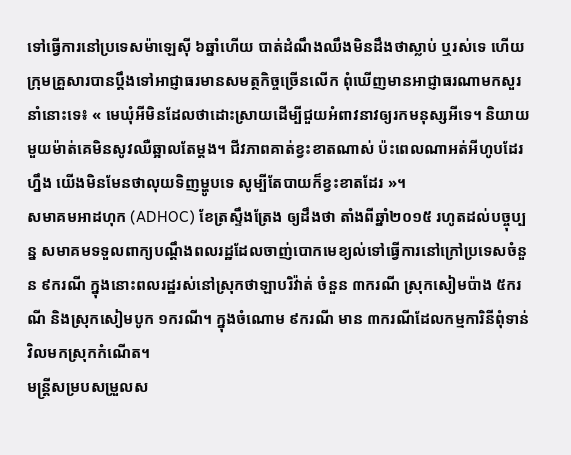ទៅធ្វើការនៅប្រទេសម៉ាឡេស៊ី ៦ឆ្នាំហើយ បាត់ដំណឹងឈឹងមិនដឹងថាស្លាប់ ឬរស់ទេ ហើយក្រុមគ្រួសារបានប្ដឹងទៅអាជ្ញាធរមានសមត្ថកិច្ចច្រើនលើក ពុំឃើញមានអាជ្ញាធរណាមកសួរនាំនោះទេ៖ « មេឃុំអីមិនដែលថាដោះស្រាយដើម្បីជួយអំពាវនាវឲ្យរកមនុស្សអីទេ។ និយាយមួយម៉ាត់គេមិនសូវឈឺឆ្អាលតែម្តង។ ជីវភាពគាត់ខ្វះខាតណាស់ ប៉ះពេលណាអត់អីហូបដែរហ្នឹង យើងមិនមែនថាលុយទិញម្ហូបទេ សូម្បីតែបាយក៏ខ្វះខាតដែរ »។
សមាគមអាដហុក (ADHOC) ខែត្រស្ទឹងត្រែង ឲ្យដឹងថា តាំងពីឆ្នាំ២០១៥ រហូតដល់បច្ចុប្បន្ន សមាគមទទួលពាក្យបណ្ដឹងពលរដ្ឋដែលចាញ់បោកមេខ្យល់ទៅធ្វើការនៅក្រៅប្រទេសចំនួន ៩ករណី ក្នុងនោះពលរដ្ឋរស់នៅស្រុកថាឡាបរិវ៉ាត់ ចំនួន ៣ករណី ស្រុកសៀមប៉ាង ៥ករណី និងស្រុកសៀមបូក ១ករណី។ ក្នុងចំណោម ៩ករណី មាន ៣ករណីដែលកម្មការិនីពុំទាន់វិលមកស្រុកកំណើត។
មន្ត្រីសម្របសម្រួលស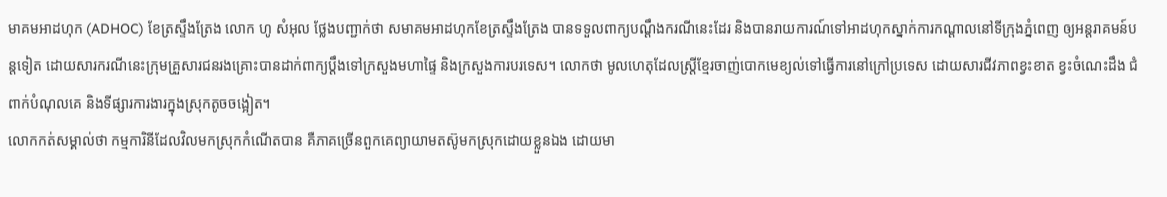មាគមអាដហុក (ADHOC) ខែត្រស្ទឹងត្រែង លោក ហូ សំអុល ថ្លែងបញ្ជាក់ថា សមាគមអាដហុកខែត្រស្ទឹងត្រែង បានទទួលពាក្យបណ្ដឹងករណីនេះដែរ និងបានរាយការណ៍ទៅអាដហុកស្នាក់ការកណ្ដាលនៅទីក្រុងភ្នំពេញ ឲ្យអន្តរាគមន៍បន្តទៀត ដោយសារករណីនេះក្រុមគ្រួសារជនរងគ្រោះបានដាក់ពាក្យប្ដឹងទៅក្រសួងមហាផ្ទៃ និងក្រសួងការបរទេស។ លោកថា មូលហេតុដែលស្ត្រីខ្មែរចាញ់បោកមេខ្យល់ទៅធ្វើការនៅក្រៅប្រទេស ដោយសារជីវភាពខ្វះខាត ខ្វះចំណេះដឹង ជំពាក់បំណុលគេ និងទីផ្សារការងារក្នុងស្រុកតូចចង្អៀត។
លោកកត់សម្គាល់ថា កម្មការិនីដែលវិលមកស្រុកកំណើតបាន គឺភាគច្រើនពួកគេព្យាយាមតស៊ូមកស្រុកដោយខ្លួនឯង ដោយមា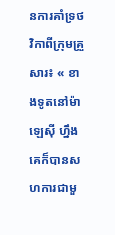នការគាំទ្រថវិកាពីក្រុមគ្រួសារ៖ « ខាងទូតនៅម៉ាឡេស៊ី ហ្នឹង គេក៏បានសហការជាមួ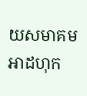យសមាគមអាដហុក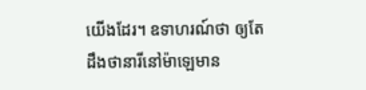យើងដែរ។ ឧទាហរណ៍ថា ឲ្យតែដឹងថានារីនៅម៉ាឡេមាន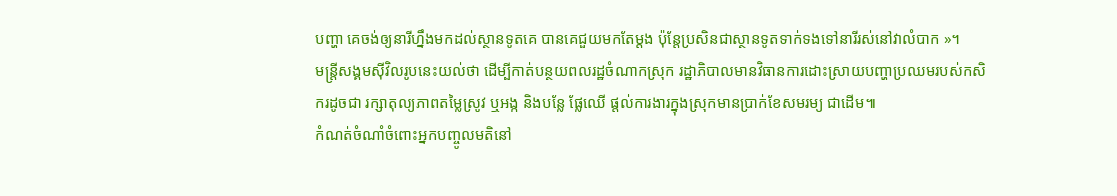បញ្ហា គេចង់ឲ្យនារីហ្នឹងមកដល់ស្ថានទូតគេ បានគេជួយមកតែម្តង ប៉ុន្តែប្រសិនជាស្ថានទូតទាក់ទងទៅនារីរស់នៅវាលំបាក »។
មន្ត្រីសង្គមស៊ីវិលរូបនេះយល់ថា ដើម្បីកាត់បន្ថយពលរដ្ឋចំណាកស្រុក រដ្ឋាភិបាលមានវិធានការដោះស្រាយបញ្ហាប្រឈមរបស់កសិករដូចជា រក្សាតុល្យភាពតម្លៃស្រូវ ឬអង្ក និងបន្លែ ផ្លែឈើ ផ្តល់ការងារក្នុងស្រុកមានប្រាក់ខែសមរម្យ ជាដើម៕
កំណត់ចំណាំចំពោះអ្នកបញ្ចូលមតិនៅ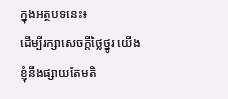ក្នុងអត្ថបទនេះ៖
ដើម្បីរក្សាសេចក្ដីថ្លៃថ្នូរ យើងខ្ញុំនឹងផ្សាយតែមតិ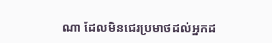ណា ដែលមិនជេរប្រមាថដល់អ្នកដ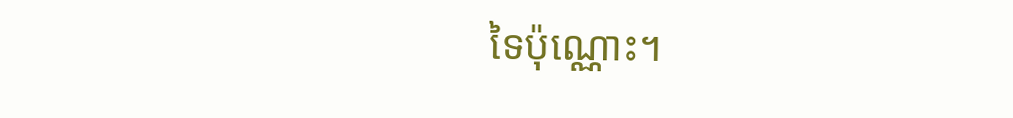ទៃប៉ុណ្ណោះ។